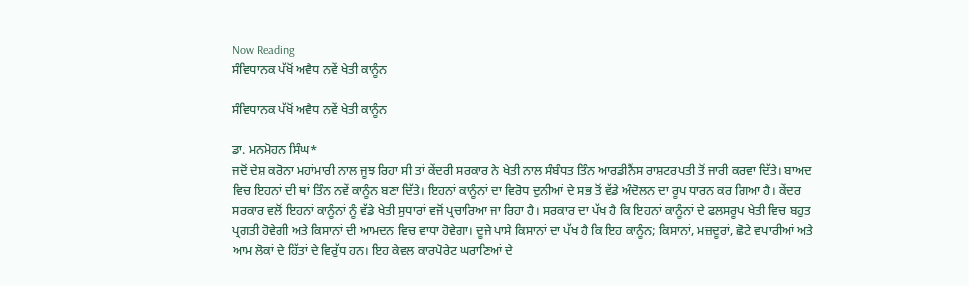Now Reading
ਸੰਵਿਧਾਨਕ ਪੱਖੋਂ ਅਵੈਧ ਨਵੇਂ ਖੇਤੀ ਕਾਨੂੰਨ

ਸੰਵਿਧਾਨਕ ਪੱਖੋਂ ਅਵੈਧ ਨਵੇਂ ਖੇਤੀ ਕਾਨੂੰਨ

ਡਾ. ਮਨਮੋਹਨ ਸਿੰਘ*
ਜਦੋਂ ਦੇਸ਼ ਕਰੋਨਾ ਮਹਾਂਮਾਰੀ ਨਾਲ ਜੂਝ ਰਿਹਾ ਸੀ ਤਾਂ ਕੇਂਦਰੀ ਸਰਕਾਰ ਨੇ ਖੇਤੀ ਨਾਲ ਸੰਬੰਧਤ ਤਿੰਨ ਆਰਡੀਨੈਂਸ ਰਾਸ਼ਟਰਪਤੀ ਤੋਂ ਜਾਰੀ ਕਰਵਾ ਦਿੱਤੇ। ਬਾਅਦ ਵਿਚ ਇਹਨਾਂ ਦੀ ਥਾਂ ਤਿੰਨ ਨਵੇਂ ਕਾਨੂੰਨ ਬਣਾ ਦਿੱਤੇ। ਇਹਨਾਂ ਕਾਨੂੰਨਾਂ ਦਾ ਵਿਰੋਧ ਦੁਨੀਆਂ ਦੇ ਸਭ ਤੋਂ ਵੱਡੇ ਅੰਦੋਲਨ ਦਾ ਰੂਪ ਧਾਰਨ ਕਰ ਗਿਆ ਹੈ। ਕੇਂਦਰ ਸਰਕਾਰ ਵਲੋਂ ਇਹਨਾਂ ਕਾਨੂੰਨਾਂ ਨੂੰ ਵੱਡੇ ਖੇਤੀ ਸੁਧਾਰਾਂ ਵਜੋਂ ਪ੍ਰਚਾਰਿਆ ਜਾ ਰਿਹਾ ਹੈ। ਸਰਕਾਰ ਦਾ ਪੱਖ ਹੈ ਕਿ ਇਹਨਾਂ ਕਾਨੂੰਨਾਂ ਦੇ ਫਲਸਰੂਪ ਖੇਤੀ ਵਿਚ ਬਹੁਤ ਪ੍ਰਗਤੀ ਹੋਵੇਗੀ ਅਤੇ ਕਿਸਾਨਾਂ ਦੀ ਆਮਦਨ ਵਿਚ ਵਾਧਾ ਹੋਵੇਗਾ। ਦੂਜੇ ਪਾਸੇ ਕਿਸਾਨਾਂ ਦਾ ਪੱਖ ਹੈ ਕਿ ਇਹ ਕਾਨੂੰਨ; ਕਿਸਾਨਾਂ, ਮਜ਼ਦੂਰਾਂ, ਛੋਟੇ ਵਪਾਰੀਆਂ ਅਤੇ ਆਮ ਲੋਕਾਂ ਦੇ ਹਿੱਤਾਂ ਦੇ ਵਿਰੁੱਧ ਹਨ। ਇਹ ਕੇਵਲ ਕਾਰਪੋਰੇਟ ਘਰਾਣਿਆਂ ਦੇ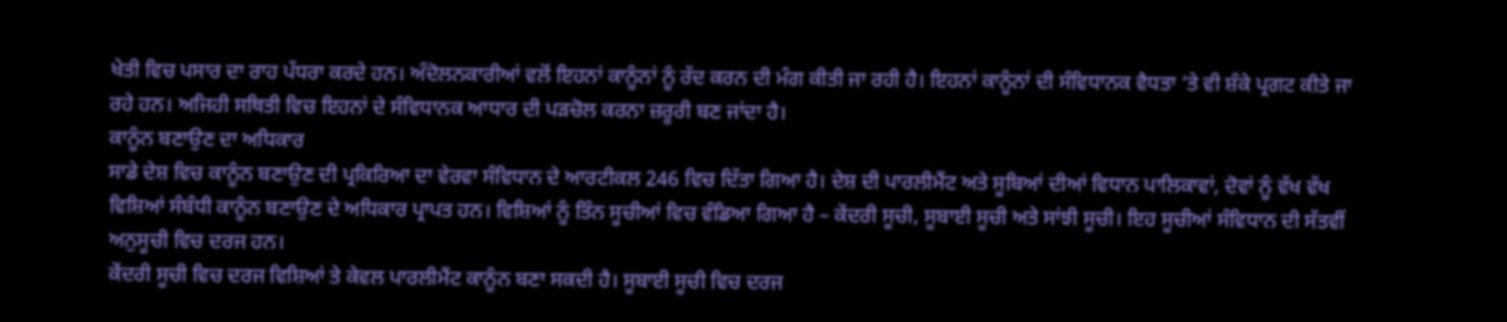ਖੇਤੀ ਵਿਚ ਪਸਾਰ ਦਾ ਰਾਹ ਪੱਧਰਾ ਕਰਦੇ ਹਨ। ਅੰਦੋਲਨਕਾਰੀਆਂ ਵਲੋਂ ਇਹਨਾਂ ਕਾਨੂੰਨਾਂ ਨੂੰ ਰੱਦ ਕਰਨ ਦੀ ਮੰਗ ਕੀਤੀ ਜਾ ਰਹੀ ਹੈ। ਇਹਨਾਂ ਕਾਨੂੰਨਾਂ ਦੀ ਸੰਵਿਧਾਨਕ ਵੈਧਤਾ ‘ਤੇ ਵੀ ਸ਼ੰਕੇ ਪ੍ਰਗਟ ਕੀਤੇ ਜਾ ਰਹੇ ਹਨ। ਅਜਿਹੀ ਸਥਿਤੀ ਵਿਚ ਇਹਨਾਂ ਦੇ ਸੰਵਿਧਾਨਕ ਆਧਾਰ ਦੀ ਪੜਚੋਲ ਕਰਨਾ ਜ਼ਰੂਰੀ ਬਣ ਜਾਂਦਾ ਹੈ।
ਕਾਨੂੰਨ ਬਣਾਉਣ ਦਾ ਅਧਿਕਾਰ
ਸਾਡੇ ਦੇਸ਼ ਵਿਚ ਕਾਨੂੰਨ ਬਣਾਉਣ ਦੀ ਪ੍ਰਕਿਰਿਆ ਦਾ ਵੇਰਵਾ ਸੰਵਿਧਾਨ ਦੇ ਆਰਟੀਕਲ 246 ਵਿਚ ਦਿੱਤਾ ਗਿਆ ਹੈ। ਦੇਸ਼ ਦੀ ਪਾਰਲੀਮੈਂਟ ਅਤੇ ਸੂਬਿਆਂ ਦੀਆਂ ਵਿਧਾਨ ਪਾਲਿਕਾਵਾਂ, ਦੋਵਾਂ ਨੂੰ ਵੱਖ ਵੱਖ ਵਿਸ਼ਿਆਂ ਸੰਬੰਧੀ ਕਾਨੂੰਨ ਬਣਾਉਣ ਦੇ ਅਧਿਕਾਰ ਪ੍ਰਾਪਤ ਹਨ। ਵਿਸ਼ਿਆਂ ਨੂੰ ਤਿੰਨ ਸੂਚੀਆਂ ਵਿਚ ਵੰਡਿਆ ਗਿਆ ਹੈ – ਕੇਂਦਰੀ ਸੂਚੀ, ਸੂਬਾਈ ਸੂਚੀ ਅਤੇ ਸਾਂਝੀ ਸੂਚੀ। ਇਹ ਸੂਚੀਆਂ ਸੰਵਿਧਾਨ ਦੀ ਸੱਤਵੀਂ ਅਨੁਸੂਚੀ ਵਿਚ ਦਰਜ ਹਨ।
ਕੇਂਦਰੀ ਸੂਚੀ ਵਿਚ ਦਰਜ ਵਿਸ਼ਿਆਂ ਤੇ ਕੇਵਲ ਪਾਰਲੀਮੈਂਟ ਕਾਨੂੰਨ ਬਣਾ ਸਕਦੀ ਹੈ। ਸੂਬਾਈ ਸੂਚੀ ਵਿਚ ਦਰਜ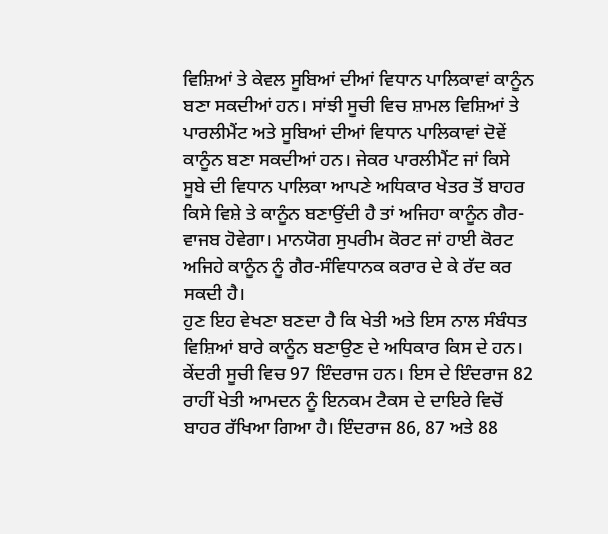ਵਿਸ਼ਿਆਂ ਤੇ ਕੇਵਲ ਸੂਬਿਆਂ ਦੀਆਂ ਵਿਧਾਨ ਪਾਲਿਕਾਵਾਂ ਕਾਨੂੰਨ ਬਣਾ ਸਕਦੀਆਂ ਹਨ। ਸਾਂਝੀ ਸੂਚੀ ਵਿਚ ਸ਼ਾਮਲ ਵਿਸ਼ਿਆਂ ਤੇ ਪਾਰਲੀਮੈਂਟ ਅਤੇ ਸੂਬਿਆਂ ਦੀਆਂ ਵਿਧਾਨ ਪਾਲਿਕਾਵਾਂ ਦੋਵੇਂ ਕਾਨੂੰਨ ਬਣਾ ਸਕਦੀਆਂ ਹਨ। ਜੇਕਰ ਪਾਰਲੀਮੈਂਟ ਜਾਂ ਕਿਸੇ ਸੂਬੇ ਦੀ ਵਿਧਾਨ ਪਾਲਿਕਾ ਆਪਣੇ ਅਧਿਕਾਰ ਖੇਤਰ ਤੋਂ ਬਾਹਰ ਕਿਸੇ ਵਿਸ਼ੇ ਤੇ ਕਾਨੂੰਨ ਬਣਾਉਂਦੀ ਹੈ ਤਾਂ ਅਜਿਹਾ ਕਾਨੂੰਨ ਗੈਰ-ਵਾਜਬ ਹੋਵੇਗਾ। ਮਾਨਯੋਗ ਸੁਪਰੀਮ ਕੋਰਟ ਜਾਂ ਹਾਈ ਕੋਰਟ ਅਜਿਹੇ ਕਾਨੂੰਨ ਨੂੰ ਗੈਰ-ਸੰਵਿਧਾਨਕ ਕਰਾਰ ਦੇ ਕੇ ਰੱਦ ਕਰ ਸਕਦੀ ਹੈ।
ਹੁਣ ਇਹ ਵੇਖਣਾ ਬਣਦਾ ਹੈ ਕਿ ਖੇਤੀ ਅਤੇ ਇਸ ਨਾਲ ਸੰਬੰਧਤ ਵਿਸ਼ਿਆਂ ਬਾਰੇ ਕਾਨੂੰਨ ਬਣਾਉਣ ਦੇ ਅਧਿਕਾਰ ਕਿਸ ਦੇ ਹਨ। ਕੇਂਦਰੀ ਸੂਚੀ ਵਿਚ 97 ਇੰਦਰਾਜ ਹਨ। ਇਸ ਦੇ ਇੰਦਰਾਜ 82 ਰਾਹੀਂ ਖੇਤੀ ਆਮਦਨ ਨੂੰ ਇਨਕਮ ਟੈਕਸ ਦੇ ਦਾਇਰੇ ਵਿਚੋਂ ਬਾਹਰ ਰੱਖਿਆ ਗਿਆ ਹੈ। ਇੰਦਰਾਜ 86, 87 ਅਤੇ 88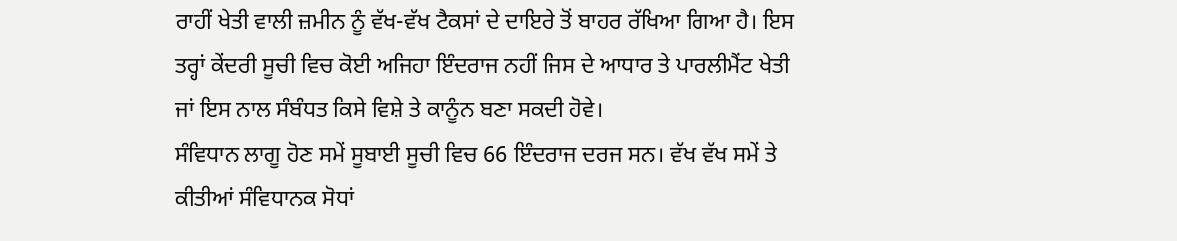ਰਾਹੀਂ ਖੇਤੀ ਵਾਲੀ ਜ਼ਮੀਨ ਨੂੰ ਵੱਖ-ਵੱਖ ਟੈਕਸਾਂ ਦੇ ਦਾਇਰੇ ਤੋਂ ਬਾਹਰ ਰੱਖਿਆ ਗਿਆ ਹੈ। ਇਸ ਤਰ੍ਹਾਂ ਕੇਂਦਰੀ ਸੂਚੀ ਵਿਚ ਕੋਈ ਅਜਿਹਾ ਇੰਦਰਾਜ ਨਹੀਂ ਜਿਸ ਦੇ ਆਧਾਰ ਤੇ ਪਾਰਲੀਮੈਂਟ ਖੇਤੀ ਜਾਂ ਇਸ ਨਾਲ ਸੰਬੰਧਤ ਕਿਸੇ ਵਿਸ਼ੇ ਤੇ ਕਾਨੂੰਨ ਬਣਾ ਸਕਦੀ ਹੋਵੇ।
ਸੰਵਿਧਾਨ ਲਾਗੂ ਹੋਣ ਸਮੇਂ ਸੂਬਾਈ ਸੂਚੀ ਵਿਚ 66 ਇੰਦਰਾਜ ਦਰਜ ਸਨ। ਵੱਖ ਵੱਖ ਸਮੇਂ ਤੇ ਕੀਤੀਆਂ ਸੰਵਿਧਾਨਕ ਸੋਧਾਂ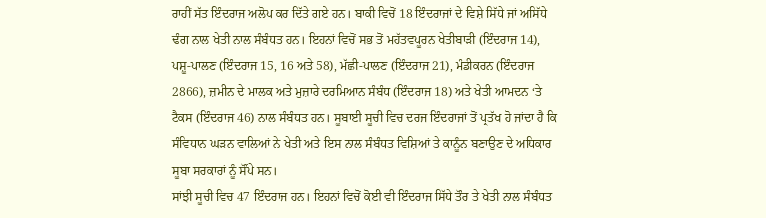ਰਾਹੀਂ ਸੱਤ ਇੰਦਰਾਜ ਅਲੋਪ ਕਰ ਦਿੱਤੇ ਗਏ ਹਨ। ਬਾਕੀ ਵਿਚੋਂ 18 ਇੰਦਰਾਜਾਂ ਦੇ ਵਿਸ਼ੇ ਸਿੱਧੇ ਜਾਂ ਅਸਿੱਧੇ ਢੰਗ ਨਾਲ ਖੇਤੀ ਨਾਲ ਸੰਬੰਧਤ ਹਨ। ਇਹਨਾਂ ਵਿਚੋਂ ਸਭ ਤੋਂ ਮਹੱਤਵਪੂਰਨ ਖੇਤੀਬਾੜੀ (ਇੰਦਰਾਜ 14), ਪਸ਼ੂ-ਪਾਲਣ (ਇੰਦਰਾਜ 15, 16 ਅਤੇ 58), ਮੱਛੀ-ਪਾਲਣ (ਇੰਦਰਾਜ 21), ਮੰਡੀਕਰਨ (ਇੰਦਰਾਜ 2866), ਜ਼ਮੀਨ ਦੇ ਮਾਲਕ ਅਤੇ ਮੁਜ਼ਾਰੇ ਦਰਮਿਆਨ ਸੰਬੰਧ (ਇੰਦਰਾਜ 18) ਅਤੇ ਖੇਤੀ ਆਮਦਨ ‘ਤੇ ਟੈਕਸ (ਇੰਦਰਾਜ 46) ਨਾਲ ਸੰਬੰਧਤ ਹਨ। ਸੂਬਾਈ ਸੂਚੀ ਵਿਚ ਦਰਜ ਇੰਦਰਾਜਾਂ ਤੋਂ ਪ੍ਰਤੱਖ ਹੋ ਜਾਂਦਾ ਹੈ ਕਿ ਸੰਵਿਧਾਨ ਘੜਨ ਵਾਲਿਆਂ ਨੇ ਖੇਤੀ ਅਤੇ ਇਸ ਨਾਲ ਸੰਬੰਧਤ ਵਿਸ਼ਿਆਂ ਤੇ ਕਾਨੂੰਨ ਬਣਾਉਣ ਦੇ ਅਧਿਕਾਰ ਸੂਬਾ ਸਰਕਾਰਾਂ ਨੂੰ ਸੌਂਪੇ ਸਨ।
ਸਾਂਝੀ ਸੂਚੀ ਵਿਚ 47 ਇੰਦਰਾਜ ਹਨ। ਇਹਨਾਂ ਵਿਚੋਂ ਕੋਈ ਵੀ ਇੰਦਰਾਜ ਸਿੱਧੇ ਤੌਰ ਤੇ ਖੇਤੀ ਨਾਲ ਸੰਬੰਧਤ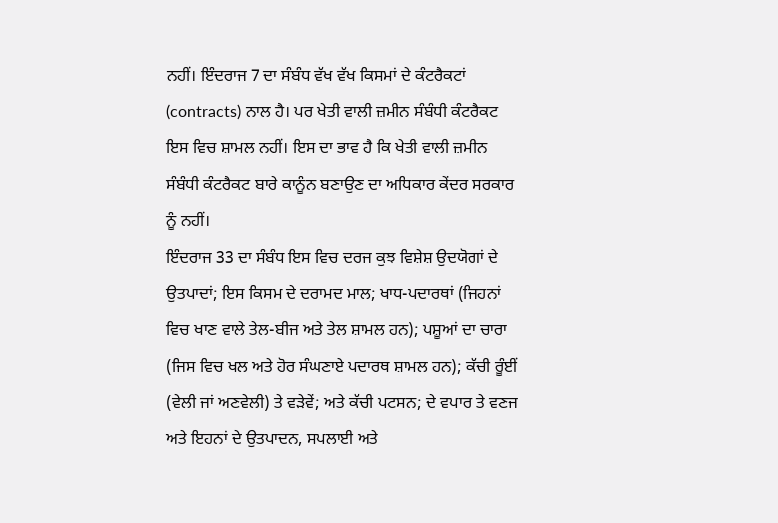ਨਹੀਂ। ਇੰਦਰਾਜ 7 ਦਾ ਸੰਬੰਧ ਵੱਖ ਵੱਖ ਕਿਸਮਾਂ ਦੇ ਕੰਟਰੈਕਟਾਂ (contracts) ਨਾਲ ਹੈ। ਪਰ ਖੇਤੀ ਵਾਲੀ ਜ਼ਮੀਨ ਸੰਬੰਧੀ ਕੰਟਰੈਕਟ ਇਸ ਵਿਚ ਸ਼ਾਮਲ ਨਹੀਂ। ਇਸ ਦਾ ਭਾਵ ਹੈ ਕਿ ਖੇਤੀ ਵਾਲੀ ਜ਼ਮੀਨ ਸੰਬੰਧੀ ਕੰਟਰੈਕਟ ਬਾਰੇ ਕਾਨੂੰਨ ਬਣਾਉਣ ਦਾ ਅਧਿਕਾਰ ਕੇਂਦਰ ਸਰਕਾਰ ਨੂੰ ਨਹੀਂ।
ਇੰਦਰਾਜ 33 ਦਾ ਸੰਬੰਧ ਇਸ ਵਿਚ ਦਰਜ ਕੁਝ ਵਿਸ਼ੇਸ਼ ਉਦਯੋਗਾਂ ਦੇ ਉਤਪਾਦਾਂ; ਇਸ ਕਿਸਮ ਦੇ ਦਰਾਮਦ ਮਾਲ; ਖਾਧ-ਪਦਾਰਥਾਂ (ਜਿਹਨਾਂ ਵਿਚ ਖਾਣ ਵਾਲੇ ਤੇਲ-ਬੀਜ ਅਤੇ ਤੇਲ ਸ਼ਾਮਲ ਹਨ); ਪਸ਼ੂਆਂ ਦਾ ਚਾਰਾ (ਜਿਸ ਵਿਚ ਖਲ ਅਤੇ ਹੋਰ ਸੰਘਣਾਏ ਪਦਾਰਥ ਸ਼ਾਮਲ ਹਨ); ਕੱਚੀ ਰੂੰਈਂ (ਵੇਲੀ ਜਾਂ ਅਣਵੇਲੀ) ਤੇ ਵੜੇਵੇਂ; ਅਤੇ ਕੱਚੀ ਪਟਸਨ; ਦੇ ਵਪਾਰ ਤੇ ਵਣਜ ਅਤੇ ਇਹਨਾਂ ਦੇ ਉਤਪਾਦਨ, ਸਪਲਾਈ ਅਤੇ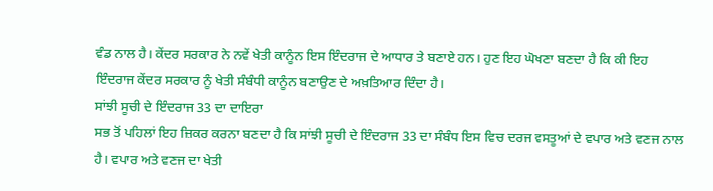ਵੰਡ ਨਾਲ ਹੈ। ਕੇਂਦਰ ਸਰਕਾਰ ਨੇ ਨਵੇਂ ਖੇਤੀ ਕਾਨੂੰਨ ਇਸ ਇੰਦਰਾਜ ਦੇ ਆਧਾਰ ਤੇ ਬਣਾਏ ਹਨ। ਹੁਣ ਇਹ ਘੋਖਣਾ ਬਣਦਾ ਹੈ ਕਿ ਕੀ ਇਹ ਇੰਦਰਾਜ ਕੇਂਦਰ ਸਰਕਾਰ ਨੂੰ ਖੇਤੀ ਸੰਬੰਧੀ ਕਾਨੂੰਨ ਬਣਾਉਣ ਦੇ ਅਖ਼ਤਿਆਰ ਦਿੰਦਾ ਹੈ।
ਸਾਂਝੀ ਸੂਚੀ ਦੇ ਇੰਦਰਾਜ 33 ਦਾ ਦਾਇਰਾ
ਸਭ ਤੋਂ ਪਹਿਲਾਂ ਇਹ ਜ਼ਿਕਰ ਕਰਨਾ ਬਣਦਾ ਹੈ ਕਿ ਸਾਂਝੀ ਸੂਚੀ ਦੇ ਇੰਦਰਾਜ 33 ਦਾ ਸੰਬੰਧ ਇਸ ਵਿਚ ਦਰਜ ਵਸਤੂਆਂ ਦੇ ਵਪਾਰ ਅਤੇ ਵਣਜ ਨਾਲ ਹੈ। ਵਪਾਰ ਅਤੇ ਵਣਜ ਦਾ ਖੇਤੀ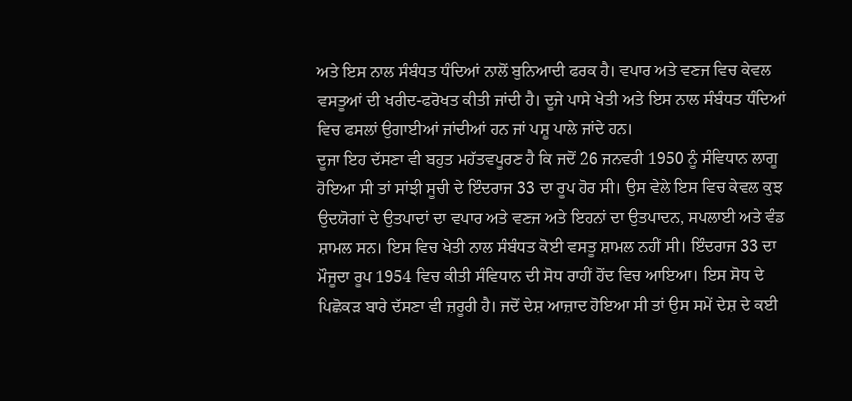ਅਤੇ ਇਸ ਨਾਲ ਸੰਬੰਧਤ ਧੰਦਿਆਂ ਨਾਲੋਂ ਬੁਨਿਆਦੀ ਫਰਕ ਹੈ। ਵਪਾਰ ਅਤੇ ਵਣਜ ਵਿਚ ਕੇਵਲ ਵਸਤੂਆਂ ਦੀ ਖਰੀਦ-ਫਰੋਖਤ ਕੀਤੀ ਜਾਂਦੀ ਹੈ। ਦੂਜੇ ਪਾਸੇ ਖੇਤੀ ਅਤੇ ਇਸ ਨਾਲ ਸੰਬੰਧਤ ਧੰਦਿਆਂ ਵਿਚ ਫਸਲਾਂ ਉਗਾਈਆਂ ਜਾਂਦੀਆਂ ਹਨ ਜਾਂ ਪਸ਼ੂ ਪਾਲੇ ਜਾਂਦੇ ਹਨ।
ਦੂਜਾ ਇਹ ਦੱਸਣਾ ਵੀ ਬਹੁਤ ਮਹੱਤਵਪੂਰਣ ਹੈ ਕਿ ਜਦੋਂ 26 ਜਨਵਰੀ 1950 ਨੂੰ ਸੰਵਿਧਾਨ ਲਾਗੂ ਹੋਇਆ ਸੀ ਤਾਂ ਸਾਂਝੀ ਸੂਚੀ ਦੇ ਇੰਦਰਾਜ 33 ਦਾ ਰੂਪ ਹੋਰ ਸੀ। ਉਸ ਵੇਲੇ ਇਸ ਵਿਚ ਕੇਵਲ ਕੁਝ ਉਦਯੋਗਾਂ ਦੇ ਉਤਪਾਦਾਂ ਦਾ ਵਪਾਰ ਅਤੇ ਵਣਜ ਅਤੇ ਇਹਨਾਂ ਦਾ ਉਤਪਾਦਨ, ਸਪਲਾਈ ਅਤੇ ਵੰਡ ਸ਼ਾਮਲ ਸਨ। ਇਸ ਵਿਚ ਖੇਤੀ ਨਾਲ ਸੰਬੰਧਤ ਕੋਈ ਵਸਤੂ ਸ਼ਾਮਲ ਨਹੀਂ ਸੀ। ਇੰਦਰਾਜ 33 ਦਾ ਮੌਜੂਦਾ ਰੂਪ 1954 ਵਿਚ ਕੀਤੀ ਸੰਵਿਧਾਨ ਦੀ ਸੋਧ ਰਾਹੀਂ ਹੋਂਦ ਵਿਚ ਆਇਆ। ਇਸ ਸੋਧ ਦੇ ਪਿਛੋਕੜ ਬਾਰੇ ਦੱਸਣਾ ਵੀ ਜ਼ਰੂਰੀ ਹੈ। ਜਦੋਂ ਦੇਸ਼ ਆਜ਼ਾਦ ਹੋਇਆ ਸੀ ਤਾਂ ਉਸ ਸਮੇਂ ਦੇਸ਼ ਦੇ ਕਈ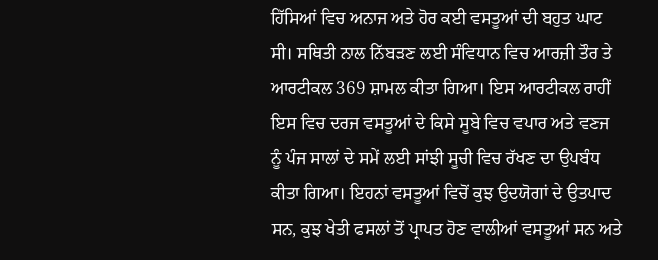ਹਿੱਸਿਆਂ ਵਿਚ ਅਨਾਜ ਅਤੇ ਹੋਰ ਕਈ ਵਸਤੂਆਂ ਦੀ ਬਹੁਤ ਘਾਟ ਸੀ। ਸਥਿਤੀ ਨਾਲ ਨਿੱਬੜਣ ਲਈ ਸੰਵਿਧਾਨ ਵਿਚ ਆਰਜ਼ੀ ਤੌਰ ਤੇ ਆਰਟੀਕਲ 369 ਸ਼ਾਮਲ ਕੀਤਾ ਗਿਆ। ਇਸ ਆਰਟੀਕਲ ਰਾਹੀਂ ਇਸ ਵਿਚ ਦਰਜ ਵਸਤੂਆਂ ਦੇ ਕਿਸੇ ਸੂਬੇ ਵਿਚ ਵਪਾਰ ਅਤੇ ਵਣਜ ਨੂੰ ਪੰਜ ਸਾਲਾਂ ਦੇ ਸਮੇਂ ਲਈ ਸਾਂਝੀ ਸੂਚੀ ਵਿਚ ਰੱਖਣ ਦਾ ਉਪਬੰਧ ਕੀਤਾ ਗਿਆ। ਇਹਨਾਂ ਵਸਤੂਆਂ ਵਿਚੋਂ ਕੁਝ ਉਦਯੋਗਾਂ ਦੇ ਉਤਪਾਦ ਸਨ, ਕੁਝ ਖੇਤੀ ਫਸਲਾਂ ਤੋਂ ਪ੍ਰਾਪਤ ਹੋਣ ਵਾਲੀਆਂ ਵਸਤੂਆਂ ਸਨ ਅਤੇ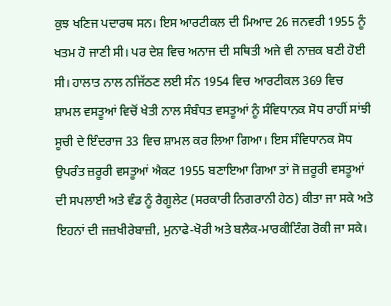ਕੁਝ ਖਣਿਜ ਪਦਾਰਥ ਸਨ। ਇਸ ਆਰਟੀਕਲ ਦੀ ਮਿਆਦ 26 ਜਨਵਰੀ 1955 ਨੂੰ ਖਤਮ ਹੋ ਜਾਣੀ ਸੀ। ਪਰ ਦੇਸ਼ ਵਿਚ ਅਨਾਜ ਦੀ ਸਥਿਤੀ ਅਜੇ ਵੀ ਨਾਜ਼ਕ ਬਣੀ ਹੋਈ ਸੀ। ਹਾਲਾਤ ਨਾਲ ਨਜਿੱਠਣ ਲਈ ਸੰਨ 1954 ਵਿਚ ਆਰਟੀਕਲ 369 ਵਿਚ ਸ਼ਾਮਲ ਵਸਤੂਆਂ ਵਿਚੋਂ ਖੇਤੀ ਨਾਲ ਸੰਬੰਧਤ ਵਸਤੂਆਂ ਨੂੰ ਸੰਵਿਧਾਨਕ ਸੋਧ ਰਾਹੀਂ ਸਾਂਝੀ ਸੂਚੀ ਦੇ ਇੰਦਰਾਜ 33 ਵਿਚ ਸ਼ਾਮਲ ਕਰ ਲਿਆ ਗਿਆ। ਇਸ ਸੰਵਿਧਾਨਕ ਸੋਧ ਉਪਰੰਤ ਜ਼ਰੂਰੀ ਵਸਤੂਆਂ ਐਕਟ 1955 ਬਣਾਇਆ ਗਿਆ ਤਾਂ ਜੋ ਜ਼ਰੂਰੀ ਵਸਤੂਆਂ ਦੀ ਸਪਲਾਈ ਅਤੇ ਵੰਡ ਨੂੰ ਰੈਗੂਲੇਟ (ਸਰਕਾਰੀ ਨਿਗਰਾਨੀ ਹੇਠ) ਕੀਤਾ ਜਾ ਸਕੇ ਅਤੇ ਇਹਨਾਂ ਦੀ ਜਜ਼ਖੀਰੇਬਾਜ਼ੀ, ਮੁਨਾਫੇ-ਖੋਰੀ ਅਤੇ ਬਲੈਕ-ਮਾਰਕੀਟਿੰਗ ਰੋਕੀ ਜਾ ਸਕੇ।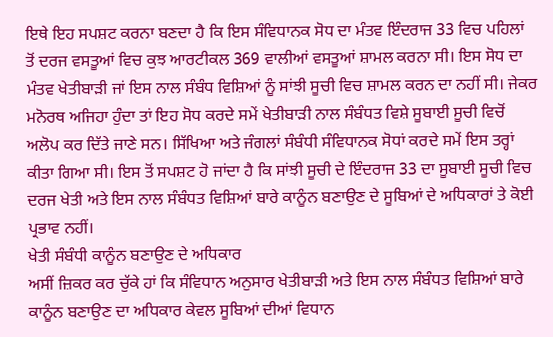ਇਥੇ ਇਹ ਸਪਸ਼ਟ ਕਰਨਾ ਬਣਦਾ ਹੈ ਕਿ ਇਸ ਸੰਵਿਧਾਨਕ ਸੋਧ ਦਾ ਮੰਤਵ ਇੰਦਰਾਜ 33 ਵਿਚ ਪਹਿਲਾਂ ਤੋਂ ਦਰਜ ਵਸਤੂਆਂ ਵਿਚ ਕੁਝ ਆਰਟੀਕਲ 369 ਵਾਲੀਆਂ ਵਸਤੂਆਂ ਸ਼ਾਮਲ ਕਰਨਾ ਸੀ। ਇਸ ਸੋਧ ਦਾ ਮੰਤਵ ਖੇਤੀਬਾੜੀ ਜਾਂ ਇਸ ਨਾਲ ਸੰਬੰਧ ਵਿਸ਼ਿਆਂ ਨੂੰ ਸਾਂਝੀ ਸੂਚੀ ਵਿਚ ਸ਼ਾਮਲ ਕਰਨ ਦਾ ਨਹੀਂ ਸੀ। ਜੇਕਰ ਮਨੋਰਥ ਅਜਿਹਾ ਹੁੰਦਾ ਤਾਂ ਇਹ ਸੋਧ ਕਰਦੇ ਸਮੇਂ ਖੇਤੀਬਾੜੀ ਨਾਲ ਸੰਬੰਧਤ ਵਿਸ਼ੇ ਸੂਬਾਈ ਸੂਚੀ ਵਿਚੋਂ ਅਲੋਪ ਕਰ ਦਿੱਤੇ ਜਾਣੇ ਸਨ। ਸਿੱਖਿਆ ਅਤੇ ਜੰਗਲਾਂ ਸੰਬੰਧੀ ਸੰਵਿਧਾਨਕ ਸੋਧਾਂ ਕਰਦੇ ਸਮੇਂ ਇਸ ਤਰ੍ਹਾਂ ਕੀਤਾ ਗਿਆ ਸੀ। ਇਸ ਤੋਂ ਸਪਸ਼ਟ ਹੋ ਜਾਂਦਾ ਹੈ ਕਿ ਸਾਂਝੀ ਸੂਚੀ ਦੇ ਇੰਦਰਾਜ 33 ਦਾ ਸੂਬਾਈ ਸੂਚੀ ਵਿਚ ਦਰਜ ਖੇਤੀ ਅਤੇ ਇਸ ਨਾਲ ਸੰਬੰਧਤ ਵਿਸ਼ਿਆਂ ਬਾਰੇ ਕਾਨੂੰਨ ਬਣਾਉਣ ਦੇ ਸੂਬਿਆਂ ਦੇ ਅਧਿਕਾਰਾਂ ਤੇ ਕੋਈ ਪ੍ਰਭਾਵ ਨਹੀਂ।
ਖੇਤੀ ਸੰਬੰਧੀ ਕਾਨੂੰਨ ਬਣਾਉਣ ਦੇ ਅਧਿਕਾਰ
ਅਸੀਂ ਜ਼ਿਕਰ ਕਰ ਚੁੱਕੇ ਹਾਂ ਕਿ ਸੰਵਿਧਾਨ ਅਨੁਸਾਰ ਖੇਤੀਬਾੜੀ ਅਤੇ ਇਸ ਨਾਲ ਸੰਬੰਧਤ ਵਿਸ਼ਿਆਂ ਬਾਰੇ ਕਾਨੂੰਨ ਬਣਾਉਣ ਦਾ ਅਧਿਕਾਰ ਕੇਵਲ ਸੂਬਿਆਂ ਦੀਆਂ ਵਿਧਾਨ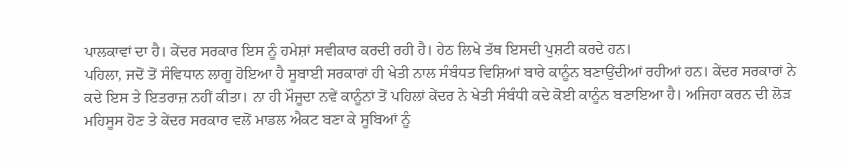ਪਾਲਕਾਵਾਂ ਦਾ ਹੈ। ਕੇਂਦਰ ਸਰਕਾਰ ਇਸ ਨੂੰ ਹਮੇਸ਼ਾਂ ਸਵੀਕਾਰ ਕਰਦੀ ਰਹੀ ਹੈ। ਹੇਠ ਲਿਖੇ ਤੱਥ ਇਸਦੀ ਪੁਸ਼ਟੀ ਕਰਦੇ ਹਨ।
ਪਹਿਲਾ, ਜਦੋਂ ਤੋਂ ਸੰਵਿਧਾਨ ਲਾਗੂ ਹੋਇਆ ਹੈ ਸੂਬਾਈ ਸਰਕਾਰਾਂ ਹੀ ਖੇਤੀ ਨਾਲ ਸੰਬੰਧਤ ਵਿਸ਼ਿਆਂ ਬਾਰੇ ਕਾਨੂੰਨ ਬਣਾਉਂਦੀਆਂ ਰਹੀਆਂ ਹਨ। ਕੇਂਦਰ ਸਰਕਾਰਾਂ ਨੇ ਕਦੇ ਇਸ ਤੇ ਇਤਰਾਜ਼ ਨਹੀਂ ਕੀਤਾ। ਨਾ ਹੀ ਮੌਜੂਦਾ ਨਵੇਂ ਕਾਨੂੰਨਾਂ ਤੋਂ ਪਹਿਲਾਂ ਕੇਂਦਰ ਨੇ ਖੇਤੀ ਸੰਬੰਧੀ ਕਦੇ ਕੋਈ ਕਾਨੂੰਨ ਬਣਾਇਆ ਹੈ। ਅਜਿਹਾ ਕਰਨ ਦੀ ਲੋੜ ਮਹਿਸੂਸ ਹੋਣ ਤੇ ਕੇਂਦਰ ਸਰਕਾਰ ਵਲੋਂ ਮਾਡਲ ਐਕਟ ਬਣਾ ਕੇ ਸੂਬਿਆਂ ਨੂੰ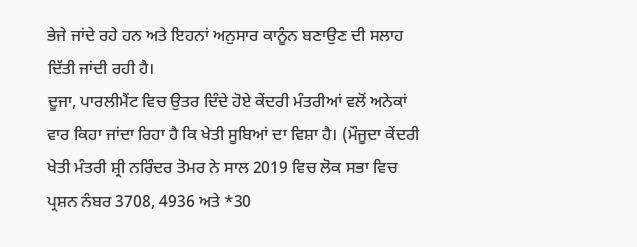ਭੇਜੇ ਜਾਂਦੇ ਰਹੇ ਹਨ ਅਤੇ ਇਹਨਾਂ ਅਨੁਸਾਰ ਕਾਨੂੰਨ ਬਣਾਉਣ ਦੀ ਸਲਾਹ ਦਿੱਤੀ ਜਾਂਦੀ ਰਹੀ ਹੈ।
ਦੂਜਾ, ਪਾਰਲੀਮੈਂਟ ਵਿਚ ਉਤਰ ਦਿੰਦੇ ਹੋਏ ਕੇਂਦਰੀ ਮੰਤਰੀਆਂ ਵਲੋਂ ਅਨੇਕਾਂ ਵਾਰ ਕਿਹਾ ਜਾਂਦਾ ਰਿਹਾ ਹੈ ਕਿ ਖੇਤੀ ਸੂਬਿਆਂ ਦਾ ਵਿਸ਼ਾ ਹੈ। (ਮੌਜੂਦਾ ਕੇਂਦਰੀ ਖੇਤੀ ਮੰਤਰੀ ਸ਼੍ਰੀ ਨਰਿੰਦਰ ਤੋਮਰ ਨੇ ਸਾਲ 2019 ਵਿਚ ਲੋਕ ਸਭਾ ਵਿਚ ਪ੍ਰਸ਼ਨ ਨੰਬਰ 3708, 4936 ਅਤੇ *30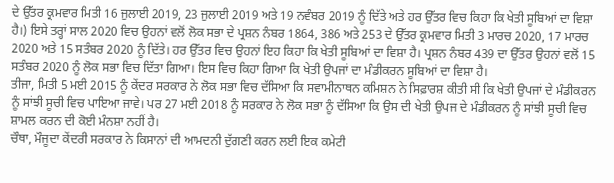ਦੇ ਉੱਤਰ ਕ੍ਰਮਵਾਰ ਮਿਤੀ 16 ਜੁਲਾਈ 2019, 23 ਜੁਲਾਈ 2019 ਅਤੇ 19 ਨਵੰਬਰ 2019 ਨੂੰ ਦਿੱਤੇ ਅਤੇ ਹਰ ਉੱਤਰ ਵਿਚ ਕਿਹਾ ਕਿ ਖੇਤੀ ਸੂਬਿਆਂ ਦਾ ਵਿਸ਼ਾ ਹੈ।) ਇਸੇ ਤਰ੍ਹਾਂ ਸਾਲ 2020 ਵਿਚ ਉਹਨਾਂ ਵਲੋਂ ਲੋਕ ਸਭਾ ਦੇ ਪ੍ਰਸ਼ਨ ਨੰਬਰ 1864, 386 ਅਤੇ 253 ਦੇ ਉੱਤਰ ਕ੍ਰਮਵਾਰ ਮਿਤੀ 3 ਮਾਰਚ 2020, 17 ਮਾਰਚ 2020 ਅਤੇ 15 ਸਤੰਬਰ 2020 ਨੂੰ ਦਿੱਤੇ। ਹਰ ਉੱਤਰ ਵਿਚ ਉਹਨਾਂ ਇਹ ਕਿਹਾ ਕਿ ਖੇਤੀ ਸੂਬਿਆਂ ਦਾ ਵਿਸ਼ਾ ਹੈ। ਪ੍ਰਸ਼ਨ ਨੰਬਰ 439 ਦਾ ਉੱਤਰ ਉਹਨਾਂ ਵਲੋਂ 15 ਸਤੰਬਰ 2020 ਨੂੰ ਲੋਕ ਸਭਾ ਵਿਚ ਦਿੱਤਾ ਗਿਆ। ਇਸ ਵਿਚ ਕਿਹਾ ਗਿਆ ਕਿ ਖੇਤੀ ਉਪਜਾਂ ਦਾ ਮੰਡੀਕਰਨ ਸੂਬਿਆਂ ਦਾ ਵਿਸ਼ਾ ਹੈ।
ਤੀਜਾ, ਮਿਤੀ 5 ਮਈ 2015 ਨੂੰ ਕੇਂਦਰ ਸਰਕਾਰ ਨੇ ਲੋਕ ਸਭਾ ਵਿਚ ਦੱਸਿਆ ਕਿ ਸਵਾਮੀਨਾਥਨ ਕਮਿਸ਼ਨ ਨੇ ਸਿਫ਼ਾਰਸ਼ ਕੀਤੀ ਸੀ ਕਿ ਖੇਤੀ ਉਪਜਾਂ ਦੇ ਮੰਡੀਕਰਨ ਨੂੰ ਸਾਂਝੀ ਸੂਚੀ ਵਿਚ ਪਾਇਆ ਜਾਵੇ। ਪਰ 27 ਮਈ 2018 ਨੂੰ ਸਰਕਾਰ ਨੇ ਲੋਕ ਸਭਾ ਨੂੰ ਦੱਸਿਆ ਕਿ ਉਸ ਦੀ ਖੇਤੀ ਉਪਜ ਦੇ ਮੰਡੀਕਰਨ ਨੂੰ ਸਾਂਝੀ ਸੂਚੀ ਵਿਚ ਸ਼ਾਮਲ ਕਰਨ ਦੀ ਕੋਈ ਮੰਨਸ਼ਾ ਨਹੀਂ ਹੈ।
ਚੌਥਾ, ਮੌਜੂਦਾ ਕੇਂਦਰੀ ਸਰਕਾਰ ਨੇ ਕਿਸਾਨਾਂ ਦੀ ਆਮਦਨੀ ਦੁੱਗਣੀ ਕਰਨ ਲਈ ਇਕ ਕਮੇਟੀ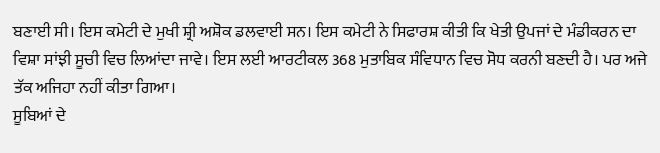ਬਣਾਈ ਸੀ। ਇਸ ਕਮੇਟੀ ਦੇ ਮੁਖੀ ਸ਼੍ਰੀ ਅਸ਼ੋਕ ਡਲਵਾਈ ਸਨ। ਇਸ ਕਮੇਟੀ ਨੇ ਸਿਫਾਰਸ਼ ਕੀਤੀ ਕਿ ਖੇਤੀ ਉਪਜਾਂ ਦੇ ਮੰਡੀਕਰਨ ਦਾ ਵਿਸ਼ਾ ਸਾਂਝੀ ਸੂਚੀ ਵਿਚ ਲਿਆਂਦਾ ਜਾਵੇ। ਇਸ ਲਈ ਆਰਟੀਕਲ 368 ਮੁਤਾਬਿਕ ਸੰਵਿਧਾਨ ਵਿਚ ਸੋਧ ਕਰਨੀ ਬਣਦੀ ਹੈ। ਪਰ ਅਜੇ ਤੱਕ ਅਜਿਹਾ ਨਹੀਂ ਕੀਤਾ ਗਿਆ।
ਸੂਬਿਆਂ ਦੇ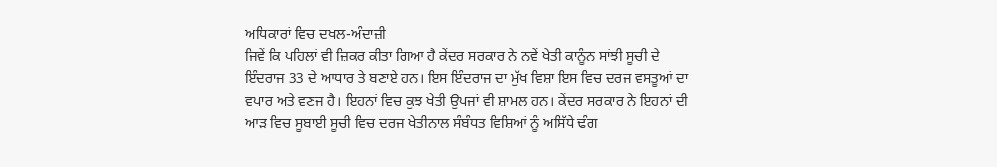ਅਧਿਕਾਰਾਂ ਵਿਚ ਦਖਲ-ਅੰਦਾਜ਼ੀ
ਜਿਵੇਂ ਕਿ ਪਹਿਲਾਂ ਵੀ ਜ਼ਿਕਰ ਕੀਤਾ ਗਿਆ ਹੈ ਕੇਂਦਰ ਸਰਕਾਰ ਨੇ ਨਵੇਂ ਖੇਤੀ ਕਾਨੂੰਨ ਸਾਂਝੀ ਸੂਚੀ ਦੇ ਇੰਦਰਾਜ 33 ਦੇ ਆਧਾਰ ਤੇ ਬਣਾਏ ਹਨ। ਇਸ ਇੰਦਰਾਜ ਦਾ ਮੁੱਖ ਵਿਸ਼ਾ ਇਸ ਵਿਚ ਦਰਜ ਵਸਤੂਆਂ ਦਾ ਵਪਾਰ ਅਤੇ ਵਣਜ ਹੈ। ਇਹਨਾਂ ਵਿਚ ਕੁਝ ਖੇਤੀ ਉਪਜਾਂ ਵੀ ਸ਼ਾਮਲ ਹਨ। ਕੇਂਦਰ ਸਰਕਾਰ ਨੇ ਇਹਨਾਂ ਦੀ ਆੜ ਵਿਚ ਸੂਬਾਈ ਸੂਚੀ ਵਿਚ ਦਰਜ ਖੇਤੀਨਾਲ ਸੰਬੰਧਤ ਵਿਸ਼ਿਆਂ ਨੂੰ ਅਸਿੱਧੇ ਢੰਗ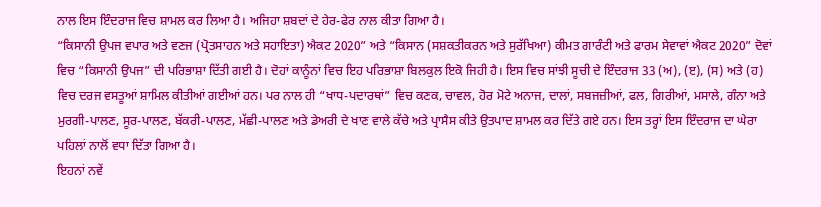ਨਾਲ ਇਸ ਇੰਦਰਾਜ ਵਿਚ ਸ਼ਾਮਲ ਕਰ ਲਿਆ ਹੈ। ਅਜਿਹਾ ਸ਼ਬਦਾਂ ਦੇ ਹੇਰ-ਫੇਰ ਨਾਲ ਕੀਤਾ ਗਿਆ ਹੈ।
“ਕਿਸਾਨੀ ਉਪਜ ਵਪਾਰ ਅਤੇ ਵਣਜ (ਪ੍ਰੋਤਸਾਹਨ ਅਤੇ ਸਹਾਇਤਾ) ਐਕਟ 2020” ਅਤੇ “ਕਿਸਾਨ (ਸਸ਼ਕਤੀਕਰਨ ਅਤੇ ਸੁਰੱਖਿਆ) ਕੀਮਤ ਗਾਰੰਟੀ ਅਤੇ ਫਾਰਮ ਸੇਵਾਵਾਂ ਐਕਟ 2020” ਦੋਵਾਂ ਵਿਚ “ਕਿਸਾਨੀ ਉਪਜ” ਦੀ ਪਰਿਭਾਸ਼ਾ ਦਿੱਤੀ ਗਈ ਹੈ। ਦੋਹਾਂ ਕਾਨੂੰਨਾਂ ਵਿਚ ਇਹ ਪਰਿਭਾਸ਼ਾ ਬਿਲਕੁਲ ਇਕੋ ਜਿਹੀ ਹੈ। ਇਸ ਵਿਚ ਸਾਂਝੀ ਸੂਚੀ ਦੇ ਇੰਦਰਾਜ 33 (ਅ), (ੲ), (ਸ) ਅਤੇ (ਹ) ਵਿਚ ਦਰਜ ਵਸਤੂਆਂ ਸ਼ਾਮਿਲ ਕੀਤੀਆਂ ਗਈਆਂ ਹਨ। ਪਰ ਨਾਲ ਹੀ “ਖਾਧ-ਪਦਾਰਥਾਂ” ਵਿਚ ਕਣਕ, ਚਾਵਲ, ਹੋਰ ਮੋਟੇ ਅਨਾਜ, ਦਾਲਾਂ, ਸਬਜਜ਼ੀਆਂ, ਫਲ, ਗਿਰੀਆਂ, ਮਸਾਲੇ, ਗੰਨਾ ਅਤੇ ਮੁਰਗੀ-ਪਾਲਣ, ਸੂਰ-ਪਾਲਣ, ਬੱਕਰੀ-ਪਾਲਣ, ਮੱਛੀ-ਪਾਲਣ ਅਤੇ ਡੇਅਰੀ ਦੇ ਖਾਣ ਵਾਲੇ ਕੱਚੇ ਅਤੇ ਪ੍ਰਾਸੈਸ ਕੀਤੇ ਉਤਪਾਦ ਸ਼ਾਮਲ ਕਰ ਦਿੱਤੇ ਗਏ ਹਨ। ਇਸ ਤਰ੍ਹਾਂ ਇਸ ਇੰਦਰਾਜ ਦਾ ਘੇਰਾ ਪਹਿਲਾਂ ਨਾਲੋਂ ਵਧਾ ਦਿੱਤਾ ਗਿਆ ਹੈ।
ਇਹਨਾਂ ਨਵੇਂ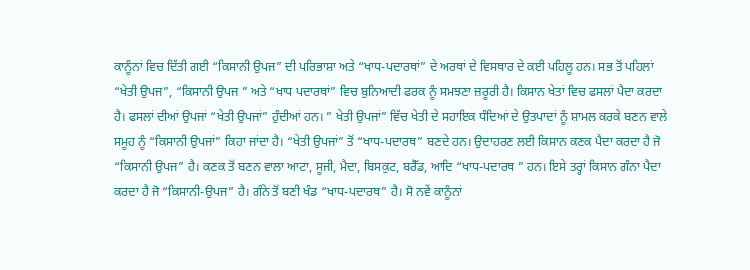ਕਾਨੂੰਨਾਂ ਵਿਚ ਦਿੱਤੀ ਗਈ “ਕਿਸਾਨੀ ਉਪਜ” ਦੀ ਪਰਿਭਾਸ਼ਾ ਅਤੇ “ਖਾਧ-ਪਦਾਰਥਾਂ” ਦੇ ਅਰਥਾਂ ਦੇ ਵਿਸਥਾਰ ਦੇ ਕਈ ਪਹਿਲੂ ਹਨ। ਸਭ ਤੋਂ ਪਹਿਲਾਂ “ਖੇਤੀ ਉਪਜ”, “ਕਿਸਾਨੀ ਉਪਜ ” ਅਤੇ “ਖਾਧ ਪਦਾਰਥਾਂ” ਵਿਚ ਬੁਨਿਆਦੀ ਫਰਕ ਨੂੰ ਸਮਝਣਾ ਜ਼ਰੂਰੀ ਹੈ। ਕਿਸਾਨ ਖੇਤਾਂ ਵਿਚ ਫਸਲਾਂ ਪੈਦਾ ਕਰਦਾ ਹੈ। ਫਸਲਾਂ ਦੀਆਂ ਉਪਜਾਂ “ਖੇਤੀ ਉਪਜਾਂ” ਹੁੰਦੀਆਂ ਹਨ। ” ਖੇਤੀ ਉਪਜਾਂ” ਵਿੱਚ ਖੇਤੀ ਦੇ ਸਹਾਇਕ ਧੰਦਿਆਂ ਦੇ ਉਤਪਾਦਾਂ ਨੂੰ ਸ਼ਾਮਲ ਕਰਕੇ ਬਣਨ ਵਾਲੇ ਸਮੂਹ ਨੂੰ “ਕਿਸਾਨੀ ਉਪਜਾਂ” ਕਿਹਾ ਜਾਂਦਾ ਹੈ। “ਖੇਤੀ ਉਪਜਾਂ” ਤੋਂ “ਖਾਧ-ਪਦਾਰਥ” ਬਣਦੇ ਹਨ। ਉਦਾਹਰਣ ਲਈ ਕਿਸਾਨ ਕਣਕ ਪੈਦਾ ਕਰਦਾ ਹੈ ਜੋ “ਕਿਸਾਨੀ ਉਪਜ” ਹੈ। ਕਣਕ ਤੋਂ ਬਣਨ ਵਾਲਾ ਆਟਾ, ਸੂਜੀ, ਮੈਦਾ, ਬਿਸਕੁਟ, ਬਰੈੱਡ, ਆਦਿ “ਖਾਧ-ਪਦਾਰਥ ” ਹਨ। ਇਸੇ ਤਰ੍ਹਾਂ ਕਿਸਾਨ ਗੰਨਾ ਪੈਦਾ ਕਰਦਾ ਹੈ ਜੋ “ਕਿਸਾਨੀ-ਉਪਜ” ਹੈ। ਗੰਨੇ ਤੋਂ ਬਣੀ ਖੰਡ “ਖਾਧ-ਪਦਾਰਥ” ਹੈ। ਸੋ ਨਵੇਂ ਕਾਨੂੰਨਾਂ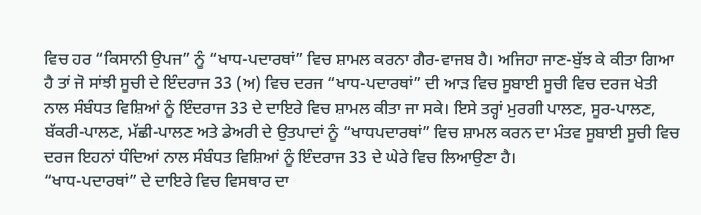ਵਿਚ ਹਰ “ਕਿਸਾਨੀ ਉਪਜ” ਨੂੰ “ਖਾਧ-ਪਦਾਰਥਾਂ” ਵਿਚ ਸ਼ਾਮਲ ਕਰਨਾ ਗੈਰ-ਵਾਜਬ ਹੈ। ਅਜਿਹਾ ਜਾਣ-ਬੁੱਝ ਕੇ ਕੀਤਾ ਗਿਆ ਹੈ ਤਾਂ ਜੋ ਸਾਂਝੀ ਸੂਚੀ ਦੇ ਇੰਦਰਾਜ 33 (ਅ) ਵਿਚ ਦਰਜ “ਖਾਧ-ਪਦਾਰਥਾਂ” ਦੀ ਆੜ ਵਿਚ ਸੂਬਾਈ ਸੂਚੀ ਵਿਚ ਦਰਜ ਖੇਤੀ ਨਾਲ ਸੰਬੰਧਤ ਵਿਸ਼ਿਆਂ ਨੂੰ ਇੰਦਰਾਜ 33 ਦੇ ਦਾਇਰੇ ਵਿਚ ਸ਼ਾਮਲ ਕੀਤਾ ਜਾ ਸਕੇ। ਇਸੇ ਤਰ੍ਹਾਂ ਮੁਰਗੀ ਪਾਲਣ, ਸੂਰ-ਪਾਲਣ, ਬੱਕਰੀ-ਪਾਲਣ, ਮੱਛੀ-ਪਾਲਣ ਅਤੇ ਡੇਅਰੀ ਦੇ ਉਤਪਾਦਾਂ ਨੂੰ “ਖਾਧਪਦਾਰਥਾਂ” ਵਿਚ ਸ਼ਾਮਲ ਕਰਨ ਦਾ ਮੰਤਵ ਸੂਬਾਈ ਸੂਚੀ ਵਿਚ ਦਰਜ ਇਹਨਾਂ ਧੰਦਿਆਂ ਨਾਲ ਸੰਬੰਧਤ ਵਿਸ਼ਿਆਂ ਨੂੰ ਇੰਦਰਾਜ 33 ਦੇ ਘੇਰੇ ਵਿਚ ਲਿਆਉਣਾ ਹੈ।
“ਖਾਧ-ਪਦਾਰਥਾਂ” ਦੇ ਦਾਇਰੇ ਵਿਚ ਵਿਸਥਾਰ ਦਾ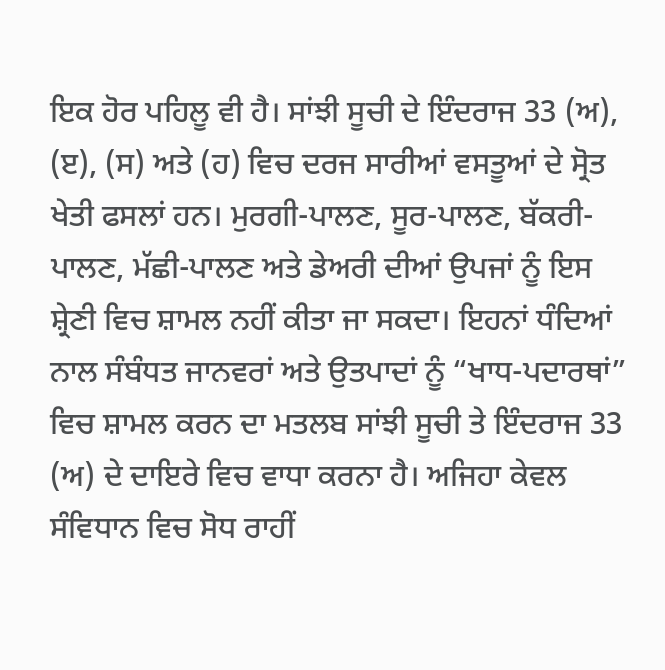ਇਕ ਹੋਰ ਪਹਿਲੂ ਵੀ ਹੈ। ਸਾਂਝੀ ਸੂਚੀ ਦੇ ਇੰਦਰਾਜ 33 (ਅ), (ੲ), (ਸ) ਅਤੇ (ਹ) ਵਿਚ ਦਰਜ ਸਾਰੀਆਂ ਵਸਤੂਆਂ ਦੇ ਸ੍ਰੋਤ ਖੇਤੀ ਫਸਲਾਂ ਹਨ। ਮੁਰਗੀ-ਪਾਲਣ, ਸੂਰ-ਪਾਲਣ, ਬੱਕਰੀ-ਪਾਲਣ, ਮੱਛੀ-ਪਾਲਣ ਅਤੇ ਡੇਅਰੀ ਦੀਆਂ ਉਪਜਾਂ ਨੂੰ ਇਸ ਸ਼੍ਰੇਣੀ ਵਿਚ ਸ਼ਾਮਲ ਨਹੀਂ ਕੀਤਾ ਜਾ ਸਕਦਾ। ਇਹਨਾਂ ਧੰਦਿਆਂ ਨਾਲ ਸੰਬੰਧਤ ਜਾਨਵਰਾਂ ਅਤੇ ਉਤਪਾਦਾਂ ਨੂੰ “ਖਾਧ-ਪਦਾਰਥਾਂ” ਵਿਚ ਸ਼ਾਮਲ ਕਰਨ ਦਾ ਮਤਲਬ ਸਾਂਝੀ ਸੂਚੀ ਤੇ ਇੰਦਰਾਜ 33 (ਅ) ਦੇ ਦਾਇਰੇ ਵਿਚ ਵਾਧਾ ਕਰਨਾ ਹੈ। ਅਜਿਹਾ ਕੇਵਲ ਸੰਵਿਧਾਨ ਵਿਚ ਸੋਧ ਰਾਹੀਂ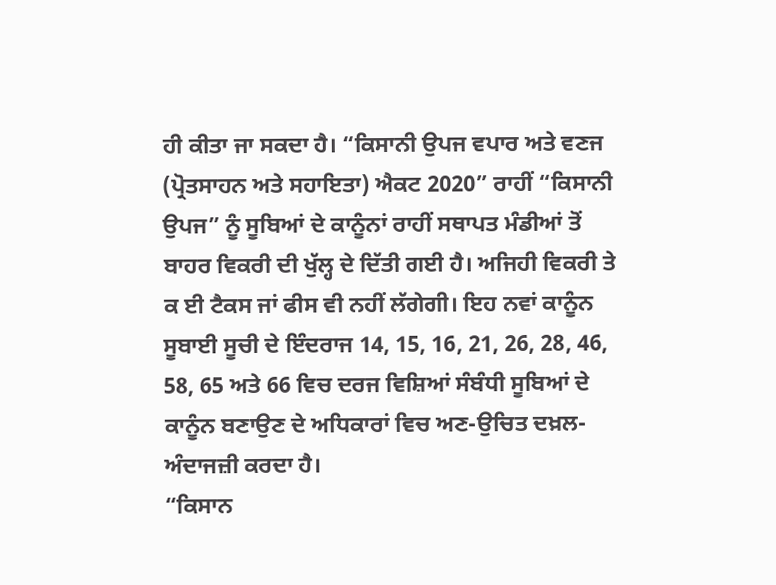ਹੀ ਕੀਤਾ ਜਾ ਸਕਦਾ ਹੈ। “ਕਿਸਾਨੀ ਉਪਜ ਵਪਾਰ ਅਤੇ ਵਣਜ (ਪ੍ਰੋਤਸਾਹਨ ਅਤੇ ਸਹਾਇਤਾ) ਐਕਟ 2020” ਰਾਹੀਂ “ਕਿਸਾਨੀ ਉਪਜ” ਨੂੰ ਸੂਬਿਆਂ ਦੇ ਕਾਨੂੰਨਾਂ ਰਾਹੀਂ ਸਥਾਪਤ ਮੰਡੀਆਂ ਤੋਂ ਬਾਹਰ ਵਿਕਰੀ ਦੀ ਖੁੱਲ੍ਹ ਦੇ ਦਿੱਤੀ ਗਈ ਹੈ। ਅਜਿਹੀ ਵਿਕਰੀ ਤੇ ਕ ਈ ਟੈਕਸ ਜਾਂ ਫੀਸ ਵੀ ਨਹੀਂ ਲੱਗੇਗੀ। ਇਹ ਨਵਾਂ ਕਾਨੂੰਨ ਸੂਬਾਈ ਸੂਚੀ ਦੇ ਇੰਦਰਾਜ 14, 15, 16, 21, 26, 28, 46, 58, 65 ਅਤੇ 66 ਵਿਚ ਦਰਜ ਵਿਸ਼ਿਆਂ ਸੰਬੰਧੀ ਸੂਬਿਆਂ ਦੇ ਕਾਨੂੰਨ ਬਣਾਉਣ ਦੇ ਅਧਿਕਾਰਾਂ ਵਿਚ ਅਣ-ਉਚਿਤ ਦਖ਼ਲ-ਅੰਦਾਜਜ਼ੀ ਕਰਦਾ ਹੈ।
“ਕਿਸਾਨ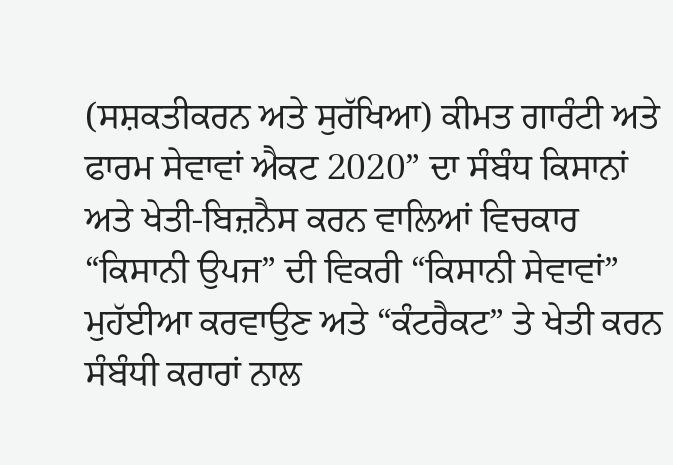(ਸਸ਼ਕਤੀਕਰਨ ਅਤੇ ਸੁਰੱਖਿਆ) ਕੀਮਤ ਗਾਰੰਟੀ ਅਤੇ ਫਾਰਮ ਸੇਵਾਵਾਂ ਐਕਟ 2020” ਦਾ ਸੰਬੰਧ ਕਿਸਾਨਾਂ ਅਤੇ ਖੇਤੀ-ਬਿਜ਼ਨੈਸ ਕਰਨ ਵਾਲਿਆਂ ਵਿਚਕਾਰ “ਕਿਸਾਨੀ ਉਪਜ” ਦੀ ਵਿਕਰੀ “ਕਿਸਾਨੀ ਸੇਵਾਵਾਂ” ਮੁਹੱਈਆ ਕਰਵਾਉਣ ਅਤੇ “ਕੰਟਰੈਕਟ” ਤੇ ਖੇਤੀ ਕਰਨ ਸੰਬੰਧੀ ਕਰਾਰਾਂ ਨਾਲ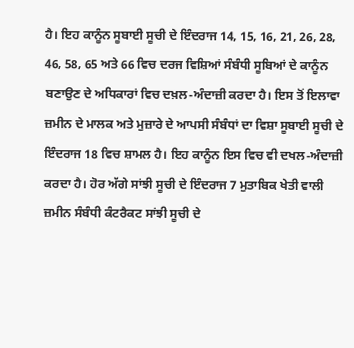ਹੈ। ਇਹ ਕਾਨੂੰਨ ਸੂਬਾਈ ਸੂਚੀ ਦੇ ਇੰਦਰਾਜ 14, 15, 16, 21, 26, 28, 46, 58, 65 ਅਤੇ 66 ਵਿਚ ਦਰਜ ਵਿਸ਼ਿਆਂ ਸੰਬੰਧੀ ਸੂਬਿਆਂ ਦੇ ਕਾਨੂੰਨ ਬਣਾਉਣ ਦੇ ਅਧਿਕਾਰਾਂ ਵਿਚ ਦਖ਼ਲ-ਅੰਦਾਜ਼ੀ ਕਰਦਾ ਹੈ। ਇਸ ਤੋਂ ਇਲਾਵਾ ਜ਼ਮੀਨ ਦੇ ਮਾਲਕ ਅਤੇ ਮੁਜ਼ਾਰੇ ਦੇ ਆਪਸੀ ਸੰਬੰਧਾਂ ਦਾ ਵਿਸ਼ਾ ਸੂਬਾਈ ਸੂਚੀ ਦੇ ਇੰਦਰਾਜ 18 ਵਿਚ ਸ਼ਾਮਲ ਹੈ। ਇਹ ਕਾਨੂੰਨ ਇਸ ਵਿਚ ਵੀ ਦਖਲ-ਅੰਦਾਜ਼ੀ ਕਰਦਾ ਹੈ। ਹੋਰ ਅੱਗੇ ਸਾਂਝੀ ਸੂਚੀ ਦੇ ਇੰਦਰਾਜ 7 ਮੁਤਾਬਿਕ ਖੇਤੀ ਵਾਲੀ ਜ਼ਮੀਨ ਸੰਬੰਧੀ ਕੰਟਰੈਕਟ ਸਾਂਝੀ ਸੂਚੀ ਦੇ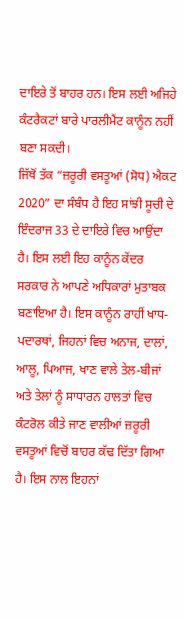ਦਾਇਰੇ ਤੋਂ ਬਾਹਰ ਹਨ। ਇਸ ਲਈ ਅਜਿਹੇ ਕੰਟਰੈਕਟਾਂ ਬਾਰੇ ਪਾਰਲੀਮੈਂਟ ਕਾਨੂੰਨ ਨਹੀਂ ਬਣਾ ਸਕਦੀ।
ਜਿੱਥੋਂ ਤੱਕ “ਜ਼ਰੂਰੀ ਵਸਤੂਆਂ (ਸੋਧ) ਐਕਟ 2020” ਦਾ ਸੰਬੰਧ ਹੈ ਇਹ ਸਾਂਝੀ ਸੂਚੀ ਦੇ ਇੰਦਰਾਜ 33 ਦੇ ਦਾਇਰੇ ਵਿਚ ਆਉਂਦਾ ਹੈ। ਇਸ ਲਈ ਇਹ ਕਾਨੂੰਨ ਕੇਂਦਰ ਸਰਕਾਰ ਨੇ ਆਪਣੇ ਅਧਿਕਾਰਾਂ ਮੁਤਾਬਕ ਬਣਾਇਆ ਹੈ। ਇਸ ਕਾਨੂੰਨ ਰਾਹੀਂ ਖਾਧ-ਪਦਾਰਥਾਂ, ਜਿਹਨਾਂ ਵਿਚ ਅਨਾਜ, ਦਾਲਾਂ, ਆਲੂ, ਪਿਆਜ, ਖਾਣ ਵਾਲੇ ਤੇਲ-ਬੀਜਾਂ ਅਤੇ ਤੇਲਾਂ ਨੂੰ ਸਾਧਾਰਨ ਹਾਲਤਾਂ ਵਿਚ ਕੰਟਰੋਲ ਕੀਤੇ ਜਾਣ ਵਾਲੀਆਂ ਜ਼ਰੂਰੀ ਵਸਤੂਆਂ ਵਿਚੋਂ ਬਾਹਰ ਕੱਢ ਦਿੱਤਾ ਗਿਆ ਹੈ। ਇਸ ਨਾਲ ਇਹਨਾਂ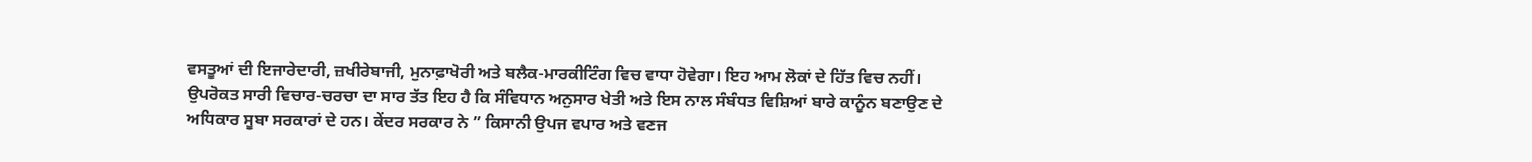ਵਸਤੂਆਂ ਦੀ ਇਜਾਰੇਦਾਰੀ, ਜ਼ਖੀਰੇਬਾਜੀ, ਮੁਨਾਫ਼ਾਖੋਰੀ ਅਤੇ ਬਲੈਕ-ਮਾਰਕੀਟਿੰਗ ਵਿਚ ਵਾਧਾ ਹੋਵੇਗਾ। ਇਹ ਆਮ ਲੋਕਾਂ ਦੇ ਹਿੱਤ ਵਿਚ ਨਹੀਂ।
ਉਪਰੋਕਤ ਸਾਰੀ ਵਿਚਾਰ-ਚਰਚਾ ਦਾ ਸਾਰ ਤੱਤ ਇਹ ਹੈ ਕਿ ਸੰਵਿਧਾਨ ਅਨੁਸਾਰ ਖੇਤੀ ਅਤੇ ਇਸ ਨਾਲ ਸੰਬੰਧਤ ਵਿਸ਼ਿਆਂ ਬਾਰੇ ਕਾਨੂੰਨ ਬਣਾਉਣ ਦੇ ਅਧਿਕਾਰ ਸੂਬਾ ਸਰਕਾਰਾਂ ਦੇ ਹਨ। ਕੇਂਦਰ ਸਰਕਾਰ ਨੇ ” ਕਿਸਾਨੀ ਉਪਜ ਵਪਾਰ ਅਤੇ ਵਣਜ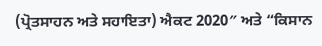(ਪ੍ਰੋਤਸਾਹਨ ਅਤੇ ਸਹਾਇਤਾ) ਐਕਟ 2020″ ਅਤੇ “ਕਿਸਾਨ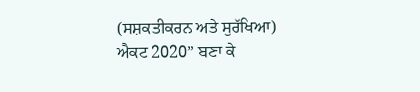(ਸਸ਼ਕਤੀਕਰਨ ਅਤੇ ਸੁਰੱਖਿਆ) ਐਕਟ 2020” ਬਣਾ ਕੇ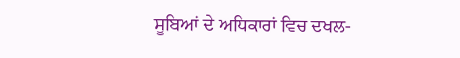ਸੂਬਿਆਂ ਦੇ ਅਧਿਕਾਰਾਂ ਵਿਚ ਦਖਲ-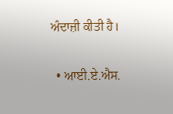ਅੰਦਾਜ਼ੀ ਕੀਤੀ ਹੈ।

  • ਆਈ.ਏ.ਐਸ.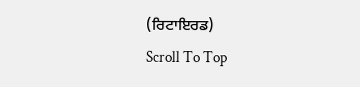(ਰਿਟਾਇਰਡ)
Scroll To Top